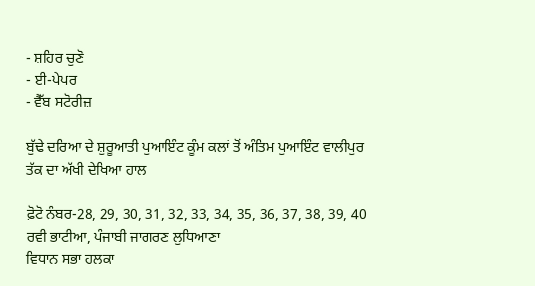- ਸ਼ਹਿਰ ਚੁਣੋ
- ਈ-ਪੇਪਰ
- ਵੈੱਬ ਸਟੋਰੀਜ਼

ਬੁੱਢੇ ਦਰਿਆ ਦੇ ਸ਼ੁਰੂਆਤੀ ਪੁਆਇੰਟ ਕੂੰਮ ਕਲਾਂ ਤੋਂ ਅੰਤਿਮ ਪੁਆਇੰਟ ਵਾਲੀਪੁਰ ਤੱਕ ਦਾ ਅੱਖੀ ਦੇਖਿਆ ਹਾਲ

ਫ਼ੋਟੋ ਨੰਬਰ-28, 29, 30, 31, 32, 33, 34, 35, 36, 37, 38, 39, 40
ਰਵੀ ਭਾਟੀਆ, ਪੰਜਾਬੀ ਜਾਗਰਣ ਲੁਧਿਆਣਾ
ਵਿਧਾਨ ਸਭਾ ਹਲਕਾ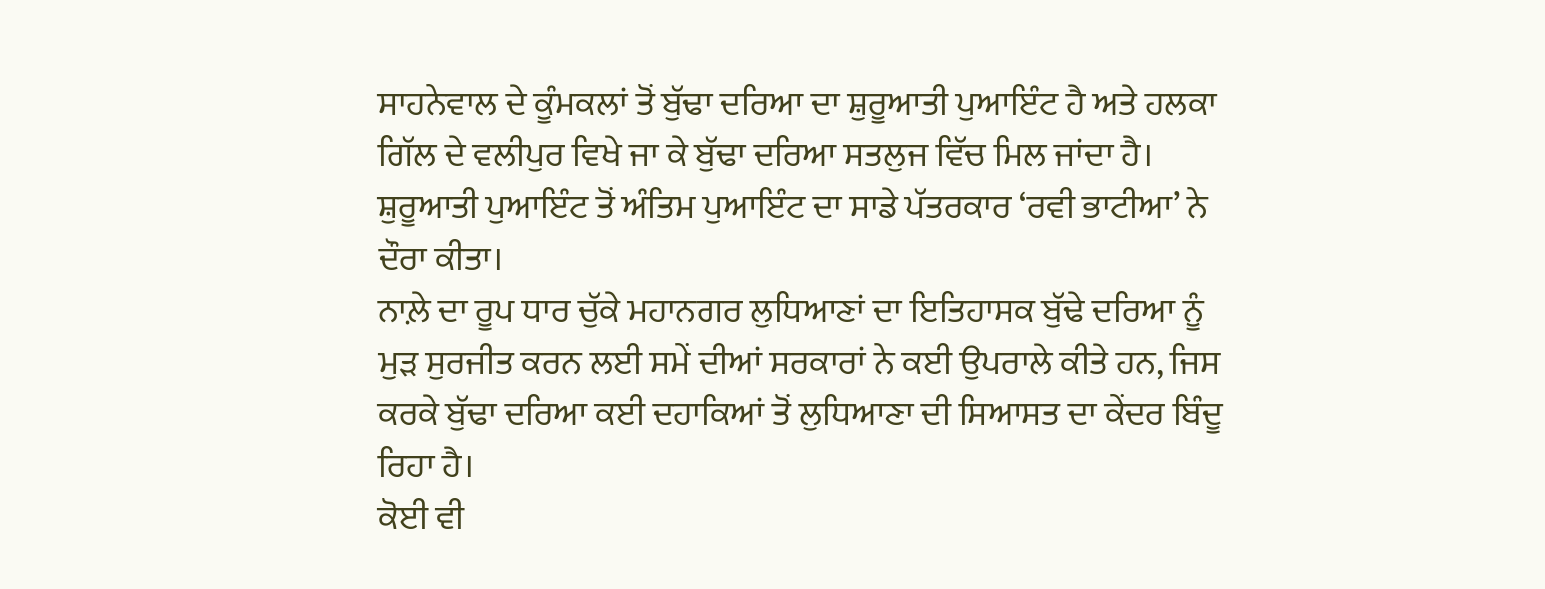ਸਾਹਨੇਵਾਲ ਦੇ ਕੂੰਮਕਲਾਂ ਤੋਂ ਬੁੱਢਾ ਦਰਿਆ ਦਾ ਸ਼ੁਰੂਆਤੀ ਪੁਆਇੰਟ ਹੈ ਅਤੇ ਹਲਕਾ ਗਿੱਲ ਦੇ ਵਲੀਪੁਰ ਵਿਖੇ ਜਾ ਕੇ ਬੁੱਢਾ ਦਰਿਆ ਸਤਲੁਜ ਵਿੱਚ ਮਿਲ ਜਾਂਦਾ ਹੈ। ਸ਼ੁਰੂਆਤੀ ਪੁਆਇੰਟ ਤੋਂ ਅੰਤਿਮ ਪੁਆਇੰਟ ਦਾ ਸਾਡੇ ਪੱਤਰਕਾਰ ‘ਰਵੀ ਭਾਟੀਆ’ ਨੇ ਦੌਰਾ ਕੀਤਾ।
ਨਾਲ਼ੇ ਦਾ ਰੂਪ ਧਾਰ ਚੁੱਕੇ ਮਹਾਨਗਰ ਲੁਧਿਆਣਾਂ ਦਾ ਇਤਿਹਾਸਕ ਬੁੱਢੇ ਦਰਿਆ ਨੂੰ ਮੁੜ ਸੁਰਜੀਤ ਕਰਨ ਲਈ ਸਮੇਂ ਦੀਆਂ ਸਰਕਾਰਾਂ ਨੇ ਕਈ ਉਪਰਾਲੇ ਕੀਤੇ ਹਨ, ਜਿਸ ਕਰਕੇ ਬੁੱਢਾ ਦਰਿਆ ਕਈ ਦਹਾਕਿਆਂ ਤੋਂ ਲੁਧਿਆਣਾ ਦੀ ਸਿਆਸਤ ਦਾ ਕੇਂਦਰ ਬਿੰਦੂ ਰਿਹਾ ਹੈ।
ਕੋਈ ਵੀ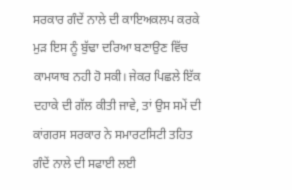ਸਰਕਾਰ ਗੰਦੇਂ ਨਾਲੇ ਦੀ ਕਾਇਅਕਲਪ ਕਰਕੇ ਮੁੜ ਇਸ ਨੂੰ ਬੁੱਢਾ ਦਰਿਆ ਬਣਾਉਣ ਵਿੱਚ ਕਾਮਯਾਬ ਨਹੀ ਹੋ ਸਕੀ। ਜੇਕਰ ਪਿਛਲੇ ਇੱਕ ਦਹਾਕੇ ਦੀ ਗੱਲ ਕੀਤੀ ਜਾਵੇ, ਤਾਂ ਉਸ ਸਮੇਂ ਦੀ ਕਾਂਗਰਸ ਸਰਕਾਰ ਨੇ ਸਮਾਰਟਸਿਟੀ ਤਹਿਤ ਗੰਦੇਂ ਨਾਲੇ ਦੀ ਸਫਾਈ ਲਈ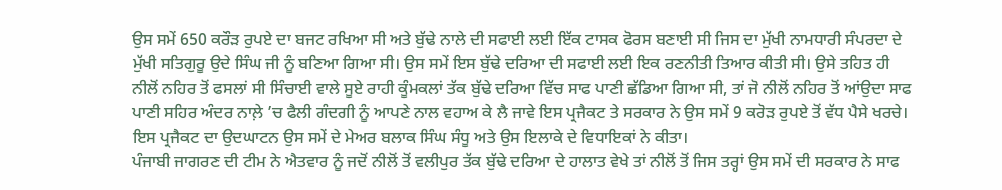ਉਸ ਸਮੇਂ 650 ਕਰੌੜ ਰੁਪਏ ਦਾ ਬਜਟ ਰਖਿਆ ਸੀ ਅਤੇ ਬੁੱਢੇ ਨਾਲੇ ਦੀ ਸਫਾਈ ਲਈ ਇੱਕ ਟਾਸਕ ਫੋਰਸ ਬਣਾਈ ਸੀ ਜਿਸ ਦਾ ਮੁੱਖੀ ਨਾਮਧਾਰੀ ਸੰਪਰਦਾ ਦੇ ਮੁੱਖੀ ਸਤਿਗੁਰੂ ਉਦੇ ਸਿੰਘ ਜੀ ਨੂੰ ਬਣਿਆ ਗਿਆ ਸੀ। ਉਸ ਸਮੇਂ ਇਸ ਬੁੱਢੇ ਦਰਿਆ ਦੀ ਸਫਾਈ ਲਈ ਇਕ ਰਣਨੀਤੀ ਤਿਆਰ ਕੀਤੀ ਸੀ। ਉਸੇ ਤਹਿਤ ਹੀ ਨੀਲੋਂ ਨਹਿਰ ਤੋਂ ਫਸਲਾਂ ਸੀ ਸਿੰਚਾਈ ਵਾਲੇ ਸੂਏ ਰਾਹੀ ਕੂੰਮਕਲਾਂ ਤੱਕ ਬੁੱਢੇ ਦਰਿਆ ਵਿੱਚ ਸਾਫ ਪਾਣੀ ਛੱਡਿਆ ਗਿਆ ਸੀ, ਤਾਂ ਜੋ ਨੀਲੋਂ ਨਹਿਰ ਤੋਂ ਆਂਉਦਾ ਸਾਫ ਪਾਣੀ ਸਹਿਰ ਅੰਦਰ ਨਾਲ਼ੇ ’ਚ ਫੈਲੀ ਗੰਦਗੀ ਨੂੰ ਆਪਣੇ ਨਾਲ ਵਹਾਅ ਕੇ ਲੈ ਜਾਵੇ ਇਸ ਪ੍ਰਜੈਕਟ ਤੇ ਸਰਕਾਰ ਨੇ ਉਸ ਸਮੇਂ 9 ਕਰੋੜ ਰੁਪਏ ਤੋਂ ਵੱਧ ਪੈਸੇ ਖਰਚੇ। ਇਸ ਪ੍ਰਜੈਕਟ ਦਾ ਉਦਘਾਟਨ ਉਸ ਸਮੇਂ ਦੇ ਮੇਅਰ ਬਲਾਕ ਸਿੰਘ ਸੰਧੂ ਅਤੇ ਉਸ ਇਲਾਕੇ ਦੇ ਵਿਧਾਇਕਾਂ ਨੇ ਕੀਤਾ।
ਪੰਜਾਬੀ ਜਾਗਰਣ ਦੀ ਟੀਮ ਨੇ ਐਤਵਾਰ ਨੂੰ ਜਦੋਂ ਨੀਲੋਂ ਤੋਂ ਵਲੀਪੁਰ ਤੱਕ ਬੁੱਢੇ ਦਰਿਆ ਦੇ ਹਾਲਾਤ ਵੇਖੇ ਤਾਂ ਨੀਲੋਂ ਤੋਂ ਜਿਸ ਤਰ੍ਹਾਂ ਉਸ ਸਮੇਂ ਦੀ ਸਰਕਾਰ ਨੇ ਸਾਫ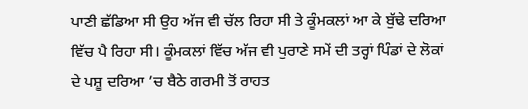ਪਾਣੀ ਛੱਡਿਆ ਸੀ ਉਹ ਅੱਜ ਵੀ ਚੱਲ ਰਿਹਾ ਸੀ ਤੇ ਕੂੰਮਕਲਾਂ ਆ ਕੇ ਬੁੱਢੇ ਦਰਿਆ ਵਿੱਚ ਪੈ ਰਿਹਾ ਸੀ। ਕੂੰਮਕਲਾਂ ਵਿੱਚ ਅੱਜ ਵੀ ਪੁਰਾਣੇ ਸਮੇਂ ਦੀ ਤਰ੍ਹਾਂ ਪਿੰਡਾਂ ਦੇ ਲੋਕਾਂ ਦੇ ਪਸ਼ੂ ਦਰਿਆ ’ਚ ਬੈਠੇ ਗਰਮੀ ਤੋਂ ਰਾਹਤ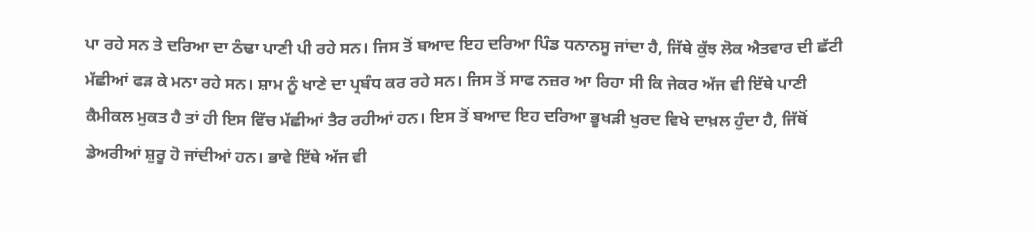ਪਾ ਰਹੇ ਸਨ ਤੇ ਦਰਿਆ ਦਾ ਠੰਢਾ ਪਾਣੀ ਪੀ ਰਹੇ ਸਨ। ਜਿਸ ਤੋਂ ਬਆਦ ਇਹ ਦਰਿਆ ਪਿੰਡ ਧਨਾਨਸੂ ਜਾਂਦਾ ਹੈ, ਜਿੱਥੇ ਕੁੱਝ ਲੋਕ ਐਤਵਾਰ ਦੀ ਛੱਟੀ ਮੱਛੀਆਂ ਫੜ ਕੇ ਮਨਾ ਰਹੇ ਸਨ। ਸ਼ਾਮ ਨੂੰ ਖਾਣੇ ਦਾ ਪ੍ਰਬੰਧ ਕਰ ਰਹੇ ਸਨ। ਜਿਸ ਤੋਂ ਸਾਫ ਨਜ਼ਰ ਆ ਰਿਹਾ ਸੀ ਕਿ ਜੇਕਰ ਅੱਜ ਵੀ ਇੱਥੇ ਪਾਣੀ ਕੈਮੀਕਲ ਮੁਕਤ ਹੈ ਤਾਂ ਹੀ ਇਸ ਵਿੱਚ ਮੱਛੀਆਂ ਤੈਰ ਰਹੀਆਂ ਹਨ। ਇਸ ਤੋਂ ਬਆਦ ਇਹ ਦਰਿਆ ਭੂਖੜੀ ਖੁਰਦ ਵਿਖੇ ਦਾਖ਼ਲ ਹੁੰਦਾ ਹੈ, ਜਿੱਥੋਂ ਡੇਅਰੀਆਂ ਸ਼ੁਰੂ ਹੋ ਜਾਂਦੀਆਂ ਹਨ। ਭਾਵੇ ਇੱਥੇ ਅੱਜ ਵੀ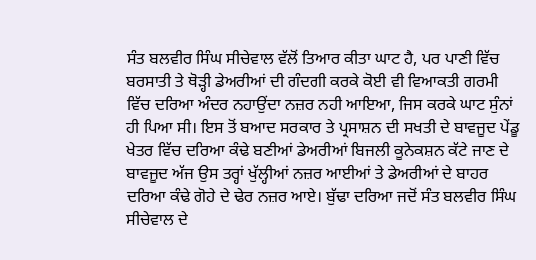ਸੰਤ ਬਲਵੀਰ ਸਿੰਘ ਸੀਚੇਵਾਲ ਵੱਲੋਂ ਤਿਆਰ ਕੀਤਾ ਘਾਟ ਹੈ, ਪਰ ਪਾਣੀ ਵਿੱਚ ਬਰਸਾਤੀ ਤੇ ਥੋੜ੍ਹੀ ਡੇਅਰੀਆਂ ਦੀ ਗੰਦਗੀ ਕਰਕੇ ਕੋਈ ਵੀ ਵਿਆਕਤੀ ਗਰਮੀ ਵਿੱਚ ਦਰਿਆ ਅੰਦਰ ਨਹਾਉਂਦਾ ਨਜ਼ਰ ਨਹੀ ਆਇਆ, ਜਿਸ ਕਰਕੇ ਘਾਟ ਸੁੰਨਾਂ ਹੀ ਪਿਆ ਸੀ। ਇਸ ਤੋਂ ਬਆਦ ਸਰਕਾਰ ਤੇ ਪ੍ਰਸਾਸ਼ਨ ਦੀ ਸਖਤੀ ਦੇ ਬਾਵਜੂਦ ਪੇਂਡੂ ਖੇਤਰ ਵਿੱਚ ਦਰਿਆ ਕੰਢੇ ਬਣੀਆਂ ਡੇਅਰੀਆਂ ਬਿਜਲੀ ਕੂਨੇਕਸ਼ਨ ਕੱਟੇ ਜਾਣ ਦੇ ਬਾਵਜੂਦ ਅੱਜ ਉਸ ਤਰ੍ਹਾਂ ਖੁੱਲ੍ਹੀਆਂ ਨਜ਼ਰ ਆਈਆਂ ਤੇ ਡੇਅਰੀਆਂ ਦੇ ਬਾਹਰ ਦਰਿਆ ਕੰਢੇ ਗੋਹੇ ਦੇ ਢੇਰ ਨਜ਼ਰ ਆਏ। ਬੁੱਢਾ ਦਰਿਆ ਜਦੋਂ ਸੰਤ ਬਲਵੀਰ ਸਿੰਘ ਸੀਚੇਵਾਲ ਦੇ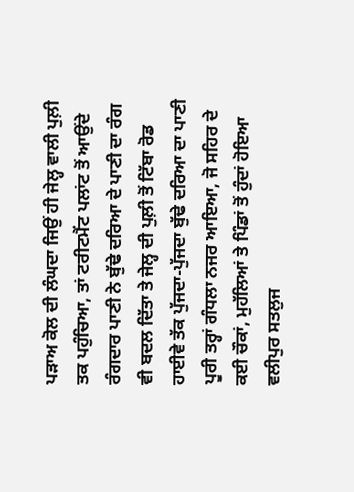ਪੜਾਅ ਕੋਲ ਦੀ ਲੰਘਦਾ ਜਿਉਂ ਹੀ ਜੇਲ੍ਹ ਵਾਲੀ ਪੁਲ਼ੀ ਤਕ ਪਹੁੰਚਿਆ, ਤਾਂ ਟਰੀਟਮੈਂਟ ਪਲਾਂਟ ਤੋਂ ਆਉਂਦੇ ਰੰਗਦਾਰ ਪਾਣੀ ਨੇ ਬੁੱਢੇ ਦਰਿਆ ਦੇ ਪਾਣੀ ਦਾ ਰੰਗ ਵੀ ਬਦਲ ਦਿੱਤਾ ਤੇ ਜੇਲ੍ਹ ਦੀ ਪੁਲ਼ੀ ਤੋਂ ਟਿੱਬਾ ਰੋਡ ਹਾਈਵੇ ਤੱਕ ਪੁੱਜਦਾ-ਪੁੱਜਦਾ ਬੁੱਢੇ ਦਰਿਆ ਦਾ ਪਾਣੀ ਪੂਰੀ ਤਰ੍ਹਾਂ ਗੰਧਲਾ ਨਜਰ ਆਇਆ, ਜੋ ਸਹਿਰ ਦੇ ਕਈ ਚੌਕਾਂ, ਮੁਹੱਲਿਆਂ ਤੇ ਪਿੰਡਾਂ ਤੋਂ ਹੁੰਦਾਂ ਹੋਇਆ ਵਲੀਪੁਰ ਸਤਲੁਜ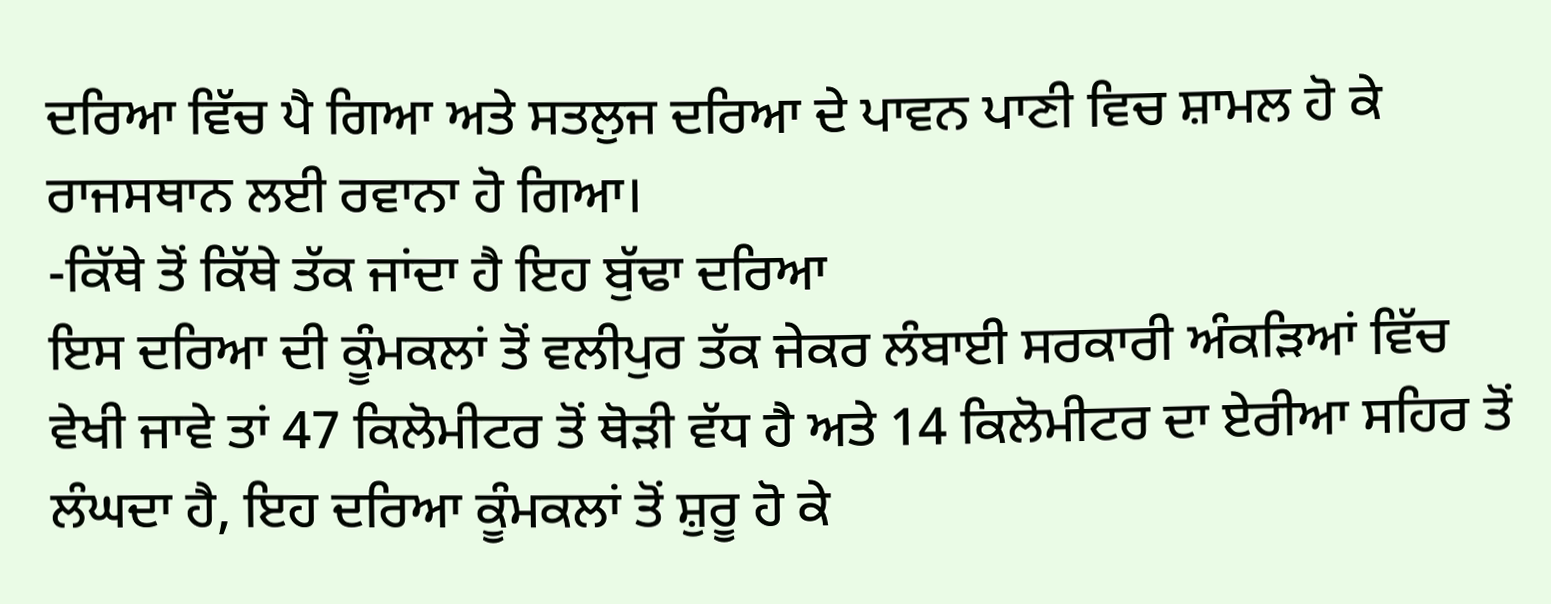ਦਰਿਆ ਵਿੱਚ ਪੈ ਗਿਆ ਅਤੇ ਸਤਲੁਜ ਦਰਿਆ ਦੇ ਪਾਵਨ ਪਾਣੀ ਵਿਚ ਸ਼ਾਮਲ ਹੋ ਕੇ ਰਾਜਸਥਾਨ ਲਈ ਰਵਾਨਾ ਹੋ ਗਿਆ।
-ਕਿੱਥੇ ਤੋਂ ਕਿੱਥੇ ਤੱਕ ਜਾਂਦਾ ਹੈ ਇਹ ਬੁੱਢਾ ਦਰਿਆ
ਇਸ ਦਰਿਆ ਦੀ ਕੂੰਮਕਲਾਂ ਤੋਂ ਵਲੀਪੁਰ ਤੱਕ ਜੇਕਰ ਲੰਬਾਈ ਸਰਕਾਰੀ ਅੰਕੜਿਆਂ ਵਿੱਚ ਵੇਖੀ ਜਾਵੇ ਤਾਂ 47 ਕਿਲੋਮੀਟਰ ਤੋਂ ਥੋੜੀ ਵੱਧ ਹੈ ਅਤੇ 14 ਕਿਲੋਮੀਟਰ ਦਾ ਏਰੀਆ ਸਹਿਰ ਤੋਂ ਲੰਘਦਾ ਹੈ, ਇਹ ਦਰਿਆ ਕੂੰਮਕਲਾਂ ਤੋਂ ਸ਼ੁਰੂ ਹੋ ਕੇ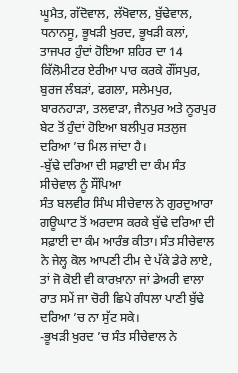ਘੂਮੈਤ, ਗੱਦੋਵਾਲ, ਲੱਖੋਵਾਲ, ਬੁੱਢੇਵਾਲ, ਧਨਾਨਸੂ, ਭੂਖੜੀ ਖੁਰਦ, ਭੂਖੜੀ ਕਲਾਂ, ਤਾਜਪਰ ਹੁੰਦਾਂ ਹੋਇਆ ਸ਼ਹਿਰ ਦਾ 14 ਕਿੱਲੋਮੀਟਰ ਏਰੀਆ ਪਾਰ ਕਰਕੇ ਗੌਂਸਪੁਰ, ਬੁਰਜ ਲੰਬੜਾਂ, ਫਗਲਾ, ਸਲੇਮਪੁਰ, ਬਾਰਨਹਾੜਾ, ਤਲਵਾੜਾ, ਜੈਨਪੁਰ ਅਤੇ ਨੂਰਪੁਰ ਬੇਟ ਤੋਂ ਹੁੰਦਾਂ ਹੋਇਆ ਬਲੀਪੁਰ ਸਤਲੁਜ ਦਰਿਆ ’ਚ ਮਿਲ ਜਾਂਦਾ ਹੈ।
-ਬੁੱਢੇ ਦਰਿਆ ਦੀ ਸਫ਼ਾਈ ਦਾ ਕੰਮ ਸੰਤ ਸੀਚੇਵਾਲ ਨੂੰ ਸੌਂਪਿਆ
ਸੰਤ ਬਲਵੀਰ ਸਿੰਘ ਸੀਚੇਵਾਲ ਨੇ ਗੁਰਦੁਆਰਾ ਗਊਘਾਟ ਤੋਂ ਅਰਦਾਸ ਕਰਕੇ ਬੁੱਢੇ ਦਰਿਆ ਦੀ ਸਫ਼ਾਈ ਦਾ ਕੰਮ ਆਰੰਭ ਕੀਤਾ। ਸੰਤ ਸੀਚੇਵਾਲ ਨੇ ਜੇਲ੍ਹ ਕੋਲ ਆਪਣੀ ਟੀਮ ਦੇ ਪੱਕੇ ਡੇਰੇ ਲਾਏ, ਤਾਂ ਜੋ ਕੋਈ ਵੀ ਕਾਰਖ਼ਾਨਾ ਜਾਂ ਡੇਅਰੀ ਵਾਲਾ ਰਾਤ ਸਮੇਂ ਜਾ ਚੋਰੀ ਛਿਪੇ ਗੰਧਲਾ ਪਾਣੀ ਬੁੱਢੇ ਦਰਿਆ ’ਚ ਨਾ ਸੁੱਟ ਸਕੇ।
-ਭੂਖੜੀ ਖੁਰਦ ’ਚ ਸੰਤ ਸੀਚੇਵਾਲ ਨੇ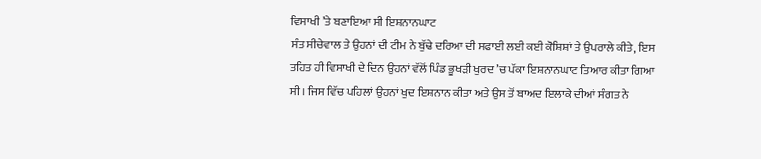ਵਿਸਾਖੀ ’ਤੇ ਬਣਾਇਆ ਸੀ ਇਸ਼ਨਾਨਘਾਟ
ਸੰਤ ਸੀਚੇਵਾਲ ਤੇ ਉਹਨਾਂ ਦੀ ਟੀਮ ਨੇ ਬੁੱਢੇ ਦਰਿਆ ਦੀ ਸਫਾਈ ਲਈ ਕਈ ਕੋਸ਼ਿਸ਼ਾਂ ਤੇ ਉਪਰਾਲੇ ਕੀਤੇ, ਇਸ ਤਹਿਤ ਹੀ ਵਿਸਾਖੀ ਦੇ ਦਿਨ ਉਹਨਾਂ ਵੱਲੋਂ ਪਿੰਡ ਭੂਖੜੀ ਖੁਰਦ ’ਚ ਪੱਕਾ ਇਸ਼ਨਾਨਘਾਟ ਤਿਆਰ ਕੀਤਾ ਗਿਆ ਸੀ। ਜਿਸ ਵਿੱਚ ਪਹਿਲਾਂ ਉਹਨਾਂ ਖੁਦ ਇਸ਼ਨਾਨ ਕੀਤਾ ਅਤੇ ਉਸ ਤੋਂ ਬਾਅਦ ਇਲਾਕੇ ਦੀਆਂ ਸੰਗਤ ਨੇ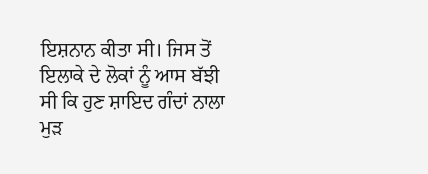ਇਸ਼ਨਾਨ ਕੀਤਾ ਸੀ। ਜਿਸ ਤੋਂ ਇਲਾਕੇ ਦੇ ਲੋਕਾਂ ਨੂੰ ਆਸ ਬੱਝੀ ਸੀ ਕਿ ਹੁਣ ਸ਼ਾਇਦ ਗੰਦਾਂ ਨਾਲਾ ਮੁੜ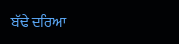ਬੱਢੇ ਦਰਿਆ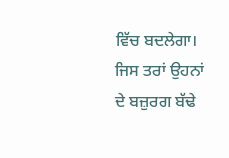ਵਿੱਚ ਬਦਲੇਗਾ। ਜਿਸ ਤਰਾਂ ਉਹਨਾਂ ਦੇ ਬਜ਼ੁਰਗ ਬੱਢੇ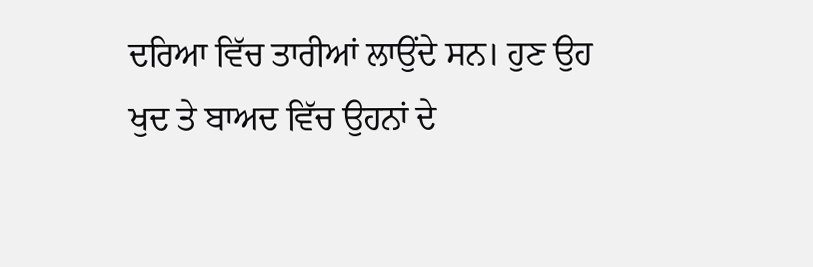ਦਰਿਆ ਵਿੱਚ ਤਾਰੀਆਂ ਲਾਉਂਦੇ ਸਨ। ਹੁਣ ਉਹ ਖੁਦ ਤੇ ਬਾਅਦ ਵਿੱਚ ਉਹਨਾਂ ਦੇ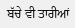ਬੱਚੇ ਵੀ ਤਾਰੀਆਂ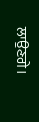ਲਾਉਣਗੇ।